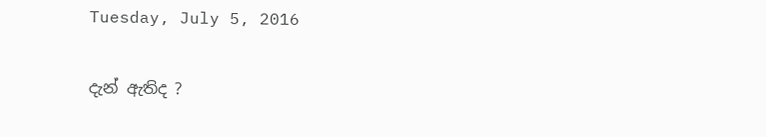Tuesday, July 5, 2016

දැන් ඇතිද ?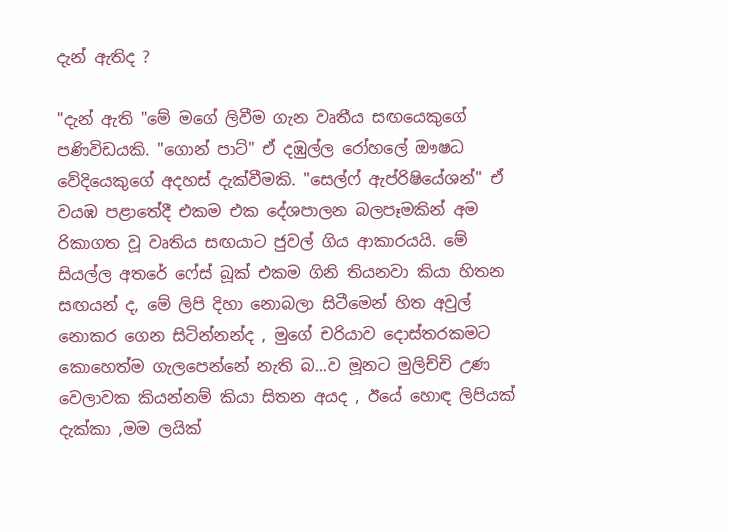දැන් ඇතිද ?

"දැන් ඇති "මේ මගේ ලිවීම ගැන වෘතීය සඟයෙකුගේ පණිවිඩයකි. "ගොන් පාට්" ඒ දඹුල්ල රෝහලේ ඖෂධ වේදියෙකුගේ අදහස් දැක්වීමකි. "සෙල්ෆ් ඇප්රිෂියේශන්" ඒ වයඹ පළාතේදී එකම එක දේශපාලන බලපෑමකින් අම රිකාගත වූ වෘතිය සඟයාට ජුවල් ගිය ආකාරයයි. මේ සියල්ල අතරේ ෆේස් බූක් එකම ගිනි තියනවා කියා හිතන සඟයන් ද, මේ ලිපි දිහා නොබලා සිටීමෙන් හිත අවුල් නොකර ගෙන සිටින්නන්ද , මුගේ චරියාව දොස්තරකමට කොහෙත්ම ගැලපෙන්නේ නැති බ...ව මූනට මුලිච්චි උණ වෙලාවක කියන්නම් කියා සිතන අයද , ඊයේ හොඳ ලිපියක් දැක්කා ,මම ලයික්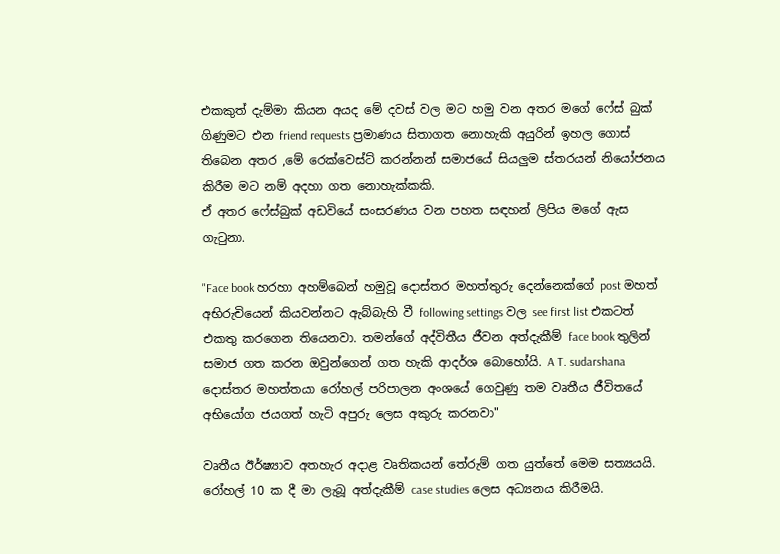එකකුත් දැම්මා කියන අයද මේ දවස් වල මට හමු වන අතර මගේ ෆේස් බුක් ගිණුමට එන friend requests ප්‍රමාණය සිතාගත නොහැකි අයුරින් ඉහල ගොස් තිබෙන අතර ,මේ රෙක්වෙස්ට් කරන්නන් සමාජයේ සියලුම ස්තරයන් නියෝජනය කිරීම මට නම් අදහා ගත නොහැක්කකි.
ඒ අතර ෆේස්බුක් අඩවියේ සංසරණය වන පහත සඳහන් ලිපිය මගේ ඇස ගැටුනා.

"Face book හරහා අහම්බෙන් හමුවූ දොස්තර මහත්තුරු දෙන්නෙක්ගේ post මහත් අභිරුචියෙන් කියවන්නට ඇබ්බැහි වී following settings වල see first list එකටත් එකතු කරගෙන තියෙනවා. තමන්ගේ අද්විතීය ජීවන අත්දැකීම් face book තුලින් සමාජ ගත කරන ඔවුන්ගෙන් ගත හැකි ආදර්ශ බොහෝයි. A T. sudarshana දොස්තර මහත්තයා රෝහල් පරිපාලන අංශයේ ගෙවුණු තම වෘතීය ජීවිතයේ අභියෝග ජයගත් හැටි අපුරු ලෙස අකුරු කරනවා"

වෘතීය ඊර්ෂ්‍යාව අතහැර අදාළ වෘතිකයන් තේරුම් ගත යුත්තේ මෙම සත්‍යයයි. රෝහල් 10 ක දී මා ලැබූ අත්දැකීම් case studies ලෙස අධ්‍යනය කිරීමයි.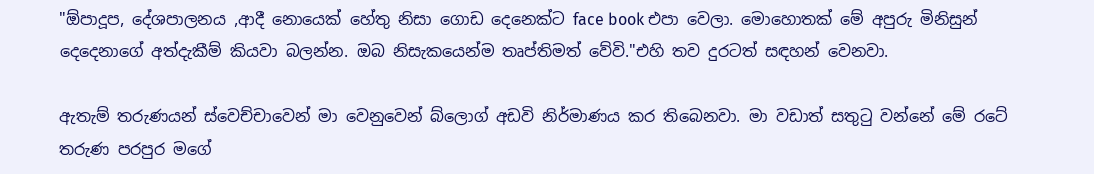"ඕපාදූප, දේශපාලනය ,ආදී නොයෙක් හේතු නිසා ගොඩ දෙනෙක්ට face book එපා වෙලා. මොහොතක් මේ අපුරු මිනිසුන් දෙදෙනාගේ අත්දැකීම් කියවා බලන්න. ඔබ නිසැකයෙන්ම තෘප්තිමත් වේවි."එහි තව දුරටත් සඳහන් වෙනවා.

ඇතැම් තරුණයන් ස්වෙච්චාවෙන් මා වෙනුවෙන් බ්ලොග් අඩවි නිර්මාණය කර තිබෙනවා. මා වඩාත් සතුටු වන්නේ මේ රටේ තරුණ පරපුර මගේ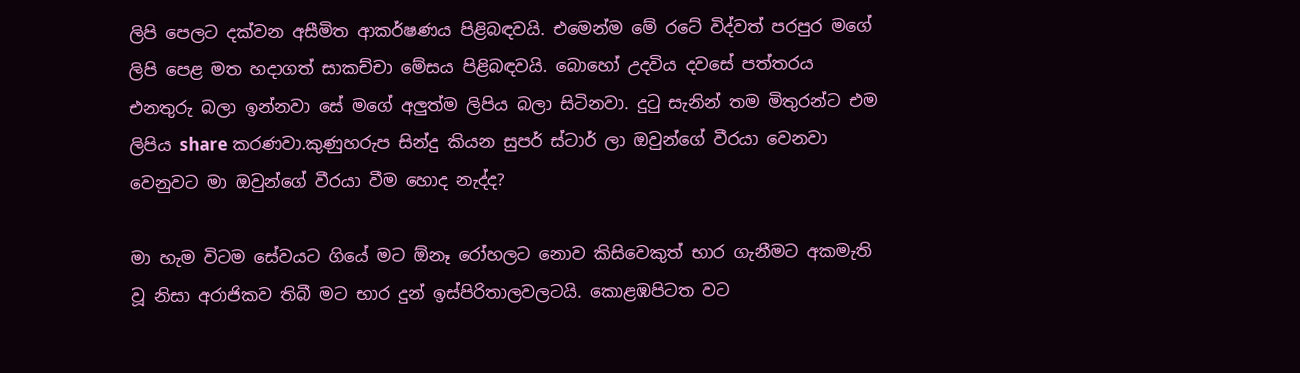ලිපි පෙලට දක්වන අසීමිත ආකර්ෂණය පිළිබඳවයි. එමෙන්ම මේ රටේ විද්වත් පරපුර මගේ ලිපි පෙළ මත හදාගත් සාකච්චා මේසය පිළිබඳවයි. බොහෝ උදවිය දවසේ පත්තරය එනතුරු බලා ඉන්නවා සේ මගේ අලුත්ම ලිපිය බලා සිටිනවා. දුටු සැනින් තම මිතුරන්ට එම ලිපිය share කරණවා.කුණුහරුප සින්දු කියන සුපර් ස්ටාර් ලා ඔවුන්ගේ වීරයා වෙනවා වෙනුවට මා ඔවුන්ගේ වීරයා වීම හොද නැද්ද?

මා හැම විටම සේවයට ගියේ මට ඕනෑ රෝහලට නොව කිසිවෙකුත් භාර ගැනීමට අකමැති වූ නිසා අරාජිකව තිබී මට භාර දුන් ඉස්පිරිතාලවලටයි. කොළඹපිටත වට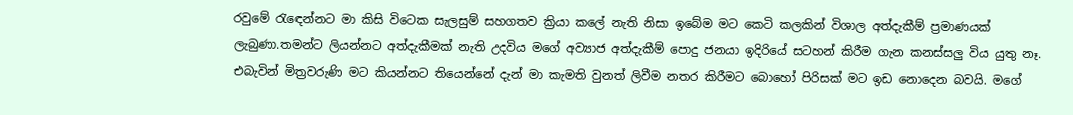රවුමේ රැඳෙන්නට මා කිසි විටෙක සැලසුම් සහගතව ක්‍රියා කලේ නැති නිසා ඉබේම මට කෙටි කලකින් විශාල අත්දැකීම් ප්‍රමාණයක් ලැබුණා.තමන්ට ලියන්නට අත්දැකීමක් නැති උදවිය මගේ අව්‍යාජ අත්දැකීම් පොදු ජනයා ඉදිරියේ සටහන් කිරීම ගැන කනස්සලු විය යුතු නෑ. එබැවින් මිත්‍රවරුණි මට කියන්නට තියෙන්නේ දැන් මා කැමති වුනත් ලිවීම නතර කිරීමට බොහෝ පිරිසක් මට ඉඩ නොදෙන බවයි. මගේ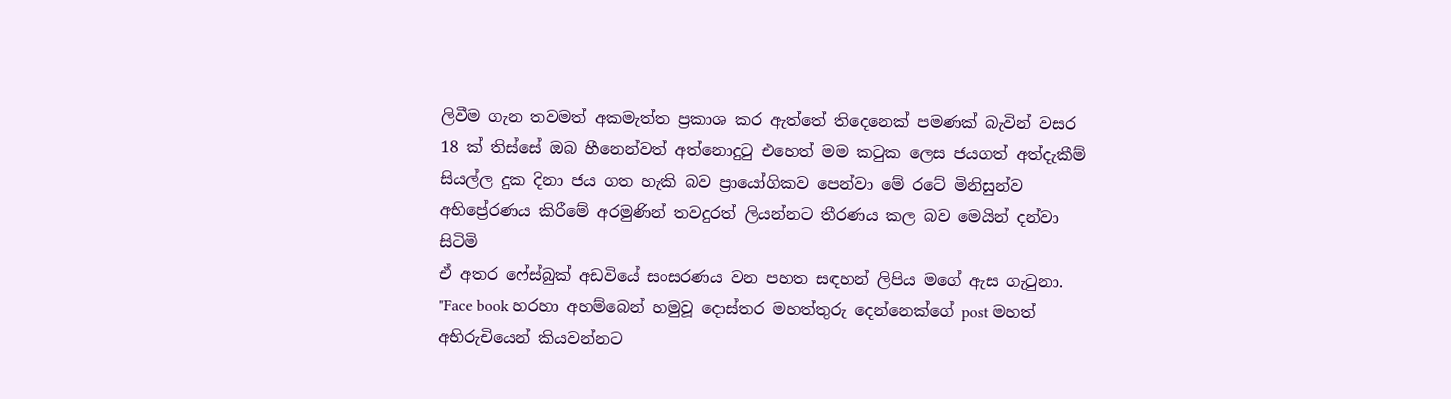ලිවීම ගැන තවමත් අකමැත්ත ප්‍රකාශ කර ඇත්තේ තිදෙනෙක් පමණක් බැවින් වසර 18 ක් තිස්සේ ඔබ හීනෙන්වත් අත්නොදුටු එහෙත් මම කටුක ලෙස ජයගත් අත්දැකීම් සියල්ල දුක දිනා ජය ගත හැකි බව ප්‍රායෝගිකව පෙන්වා මේ රටේ මිනිසුන්ව අභිප්‍රේරණය කිරීමේ අරමුණින් තවදුරත් ලියන්නට තීරණය කල බව මෙයින් දන්වා සිටිමි
ඒ අතර ෆේස්බුක් අඩවියේ සංසරණය වන පහත සඳහන් ලිපිය මගේ ඇස ගැටුනා.
"Face book හරහා අහම්බෙන් හමුවූ දොස්තර මහත්තුරු දෙන්නෙක්ගේ post මහත් අභිරුචියෙන් කියවන්නට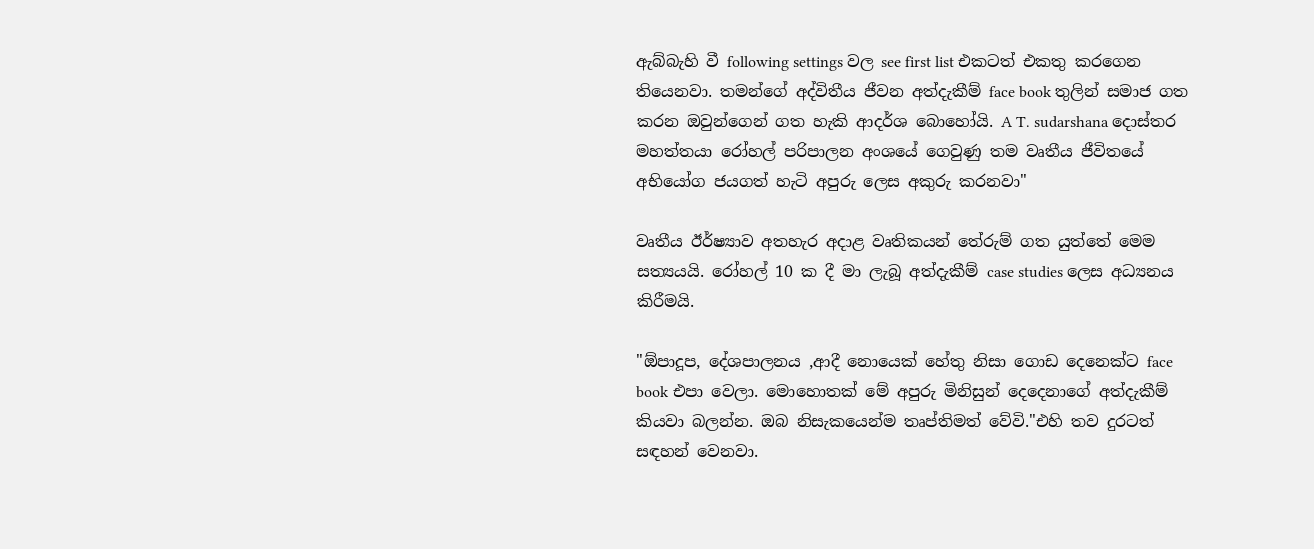ඇබ්බැහි වී following settings වල see first list එකටත් එකතු කරගෙන තියෙනවා. තමන්ගේ අද්විතීය ජීවන අත්දැකීම් face book තුලින් සමාජ ගත කරන ඔවුන්ගෙන් ගත හැකි ආදර්ශ බොහෝයි. A T. sudarshana දොස්තර මහත්තයා රෝහල් පරිපාලන අංශයේ ගෙවුණු තම වෘතීය ජීවිතයේ අභියෝග ජයගත් හැටි අපුරු ලෙස අකුරු කරනවා"

වෘතීය ඊර්ෂ්‍යාව අතහැර අදාළ වෘතිකයන් තේරුම් ගත යුත්තේ මෙම සත්‍යයයි. රෝහල් 10 ක දී මා ලැබූ අත්දැකීම් case studies ලෙස අධ්‍යනය කිරීමයි.

"ඕපාදූප, දේශපාලනය ,ආදී නොයෙක් හේතු නිසා ගොඩ දෙනෙක්ට face book එපා වෙලා. මොහොතක් මේ අපුරු මිනිසුන් දෙදෙනාගේ අත්දැකීම් කියවා බලන්න. ඔබ නිසැකයෙන්ම තෘප්තිමත් වේවි."එහි තව දුරටත් සඳහන් වෙනවා.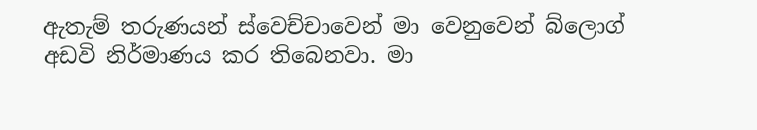ඇතැම් තරුණයන් ස්වෙච්චාවෙන් මා වෙනුවෙන් බ්ලොග් අඩවි නිර්මාණය කර තිබෙනවා. මා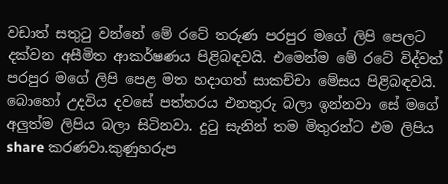වඩාත් සතුටු වන්නේ මේ රටේ තරුණ පරපුර මගේ ලිපි පෙලට දක්වන අසීමිත ආකර්ෂණය පිළිබඳවයි. එමෙන්ම මේ රටේ විද්වත් පරපුර මගේ ලිපි පෙළ මත හදාගත් සාකච්චා මේසය පිළිබඳවයි. බොහෝ උදවිය දවසේ පත්තරය එනතුරු බලා ඉන්නවා සේ මගේ අලුත්ම ලිපිය බලා සිටිනවා. දුටු සැනින් තම මිතුරන්ට එම ලිපිය share කරණවා.කුණුහරුප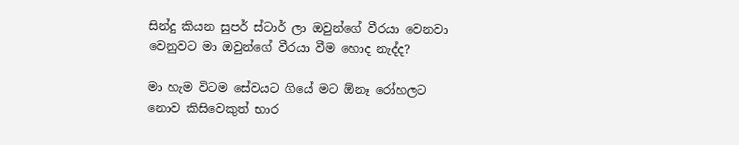සින්දු කියන සුපර් ස්ටාර් ලා ඔවුන්ගේ වීරයා වෙනවා වෙනුවට මා ඔවුන්ගේ වීරයා වීම හොද නැද්ද?

මා හැම විටම සේවයට ගියේ මට ඕනෑ රෝහලට නොව කිසිවෙකුත් භාර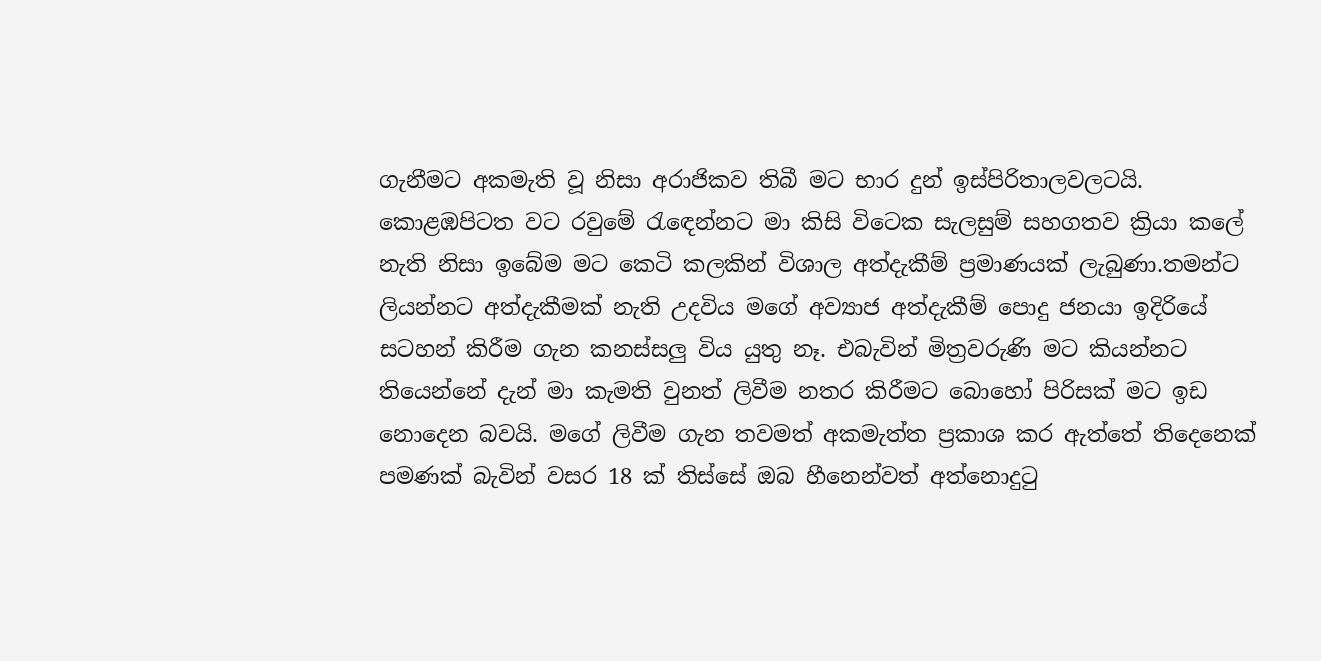ගැනීමට අකමැති වූ නිසා අරාජිකව තිබී මට භාර දුන් ඉස්පිරිතාලවලටයි. කොළඹපිටත වට රවුමේ රැඳෙන්නට මා කිසි විටෙක සැලසුම් සහගතව ක්‍රියා කලේ නැති නිසා ඉබේම මට කෙටි කලකින් විශාල අත්දැකීම් ප්‍රමාණයක් ලැබුණා.තමන්ට ලියන්නට අත්දැකීමක් නැති උදවිය මගේ අව්‍යාජ අත්දැකීම් පොදු ජනයා ඉදිරියේ සටහන් කිරීම ගැන කනස්සලු විය යුතු නෑ. එබැවින් මිත්‍රවරුණි මට කියන්නට තියෙන්නේ දැන් මා කැමති වුනත් ලිවීම නතර කිරීමට බොහෝ පිරිසක් මට ඉඩ නොදෙන බවයි. මගේ ලිවීම ගැන තවමත් අකමැත්ත ප්‍රකාශ කර ඇත්තේ තිදෙනෙක් පමණක් බැවින් වසර 18 ක් තිස්සේ ඔබ හීනෙන්වත් අත්නොදුටු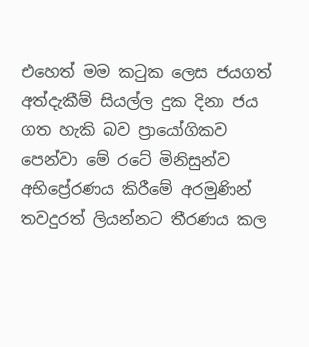එහෙත් මම කටුක ලෙස ජයගත් අත්දැකීම් සියල්ල දුක දිනා ජය ගත හැකි බව ප්‍රායෝගිකව පෙන්වා මේ රටේ මිනිසුන්ව අභිප්‍රේරණය කිරීමේ අරමුණින් තවදුරත් ලියන්නට තීරණය කල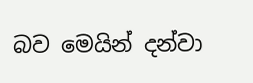බව මෙයින් දන්වා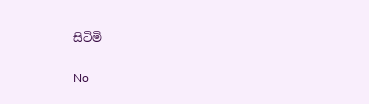සිටිමි

No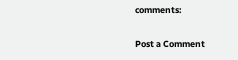comments:

Post a Comment